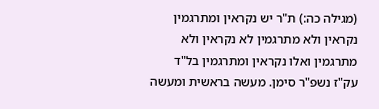(מגילה כה:) ת"ר יש נקראין ומתרגמין נקראין ולא מתרגמין לא נקראין ולא מתרגמין ואלו נקראין ומתרגמין בל"ד עק"ז נשפ"ר סימן. מעשה בראשית ומעשה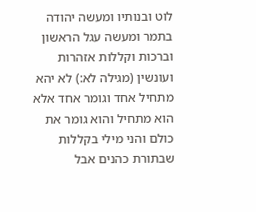לוט ובנותיו ומעשה יהודה בתמר ומעשה עגל הראשון וברכות וקללות אזהרות ועונשין (מגילה לא:) לא יהא מתחיל אחד וגומר אחד אלא הוא מתחיל והוא גומר את כולם והני מילי בקללות שבתורת כהנים אבל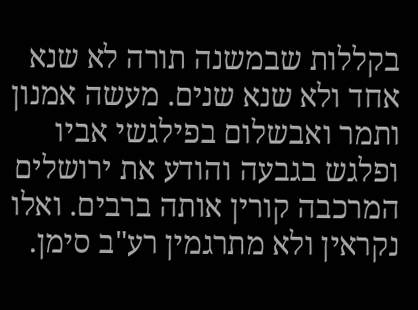בקללות שבמשנה תורה לא שנא אחד ולא שנא שנים. מעשה אמנון ותמר ואבשלום בפילגשי אביו ופלגש בגבעה והודע את ירושלים המרכבה קורין אותה ברבים. ואלו נקראין ולא מתרגמין רע"ב סימן.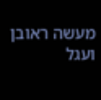מעשה ראובן ועגל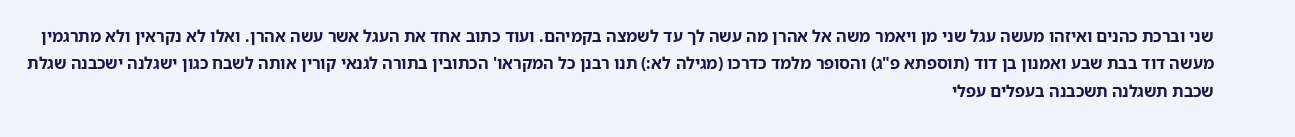שני וברכת כהנים ואיזהו מעשה עגל שני מן ויאמר משה אל אהרן מה עשה לך עד לשמצה בקמיהם. ועוד כתוב אחד את העגל אשר עשה אהרן. ואלו לא נקראין ולא מתרגמין מעשה דוד בבת שבע ואמנון בן דוד (תוספתא פ"ג) והסופר מלמד כדרכו (מגילה לא:) תנו רבנן כל המקראו' הכתובין בתורה לגנאי קורין אותה לשבח כגון ישגלנה ישכבנה שגלת שכבת תשגלנה תשכבנה בעפלים עפלי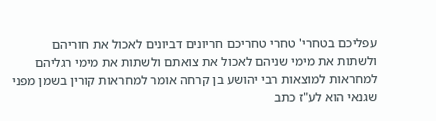עפליכם בטחרי' טחרי טחריכם חריונים דביונים לאכול את חוריהם ולשתות את מימי שניהם לאכול את צואתם ולשתות את מימי רגליהם למחראות למוצאות רבי יהושע בן קרחה אומר למחראות קורין בשמן מפני שגנאי הוא לע"ז כתב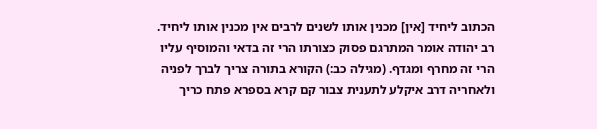הכתוב ליחיד [אין] מכנין אותו לשנים לרבים אין מכנין אותו ליחיד. רב יהודה אומר המתרגם פסוק כצורתו הרי זה בדאי והמוסיף עליו הרי זה מחרף ומגדף. (מגילה כב:) הקורא בתורה צריך לברך לפניה ולאחריה דרב איקלע לתענית צבור קם קרא בספרא פתח כריך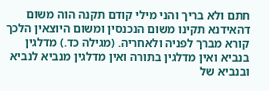חתם ולא בריך והני מילי קודם תקנה הוה משום דהאידנא תקינו משום הנכנסין ומשום היוצאין הלכך קורא מברך לפניה ולאחריה. (מגילה כד.) מדלגין בנביא ואין מדלגין בתורה ואין מדלגין מנביא לנביא ובנביא של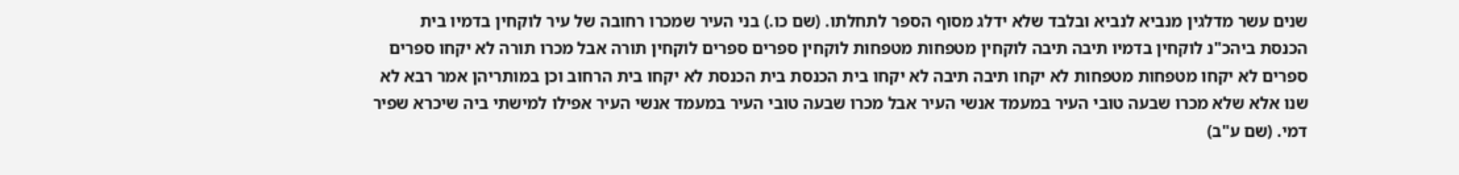שנים עשר מדלגין מנביא לנביא ובלבד שלא ידלג מסוף הספר לתחלתו. (שם כו.) בני העיר שמכרו רחובה של עיר לוקחין בדמיו בית הכנסת ביהכ"נ לוקחין בדמיו תיבה תיבה לוקחין מטפחות מטפחות לוקחין ספרים ספרים לוקחין תורה אבל מכרו תורה לא יקחו ספרים ספרים לא יקחו מטפחות מטפחות לא יקחו תיבה תיבה לא יקחו בית הכנסת בית הכנסת לא יקחו בית הרחוב וכן במותריהן אמר רבא לא שנו אלא שלא מכרו שבעה טובי העיר במעמד אנשי העיר אבל מכרו שבעה טובי העיר במעמד אנשי העיר אפילו למישתי ביה שיכרא שפיר דמי. (שם ע"ב)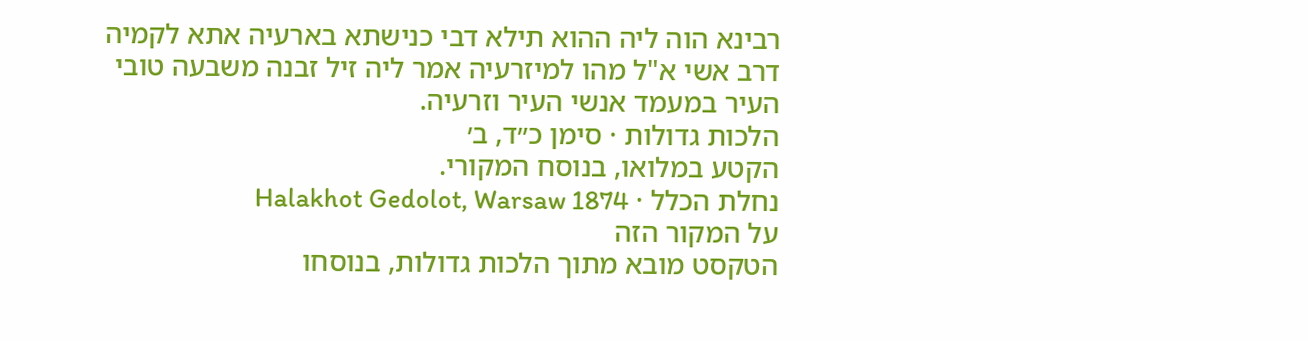רבינא הוה ליה ההוא תילא דבי כנישתא בארעיה אתא לקמיה דרב אשי א"ל מהו למיזרעיה אמר ליה זיל זבנה משבעה טובי העיר במעמד אנשי העיר וזרעיה.
הלכות גדולות · סימן כ״ד, ב׳
הקטע במלואו, בנוסח המקורי.
נחלת הכלל · Halakhot Gedolot, Warsaw 1874
על המקור הזה
הטקסט מובא מתוך הלכות גדולות, בנוסחו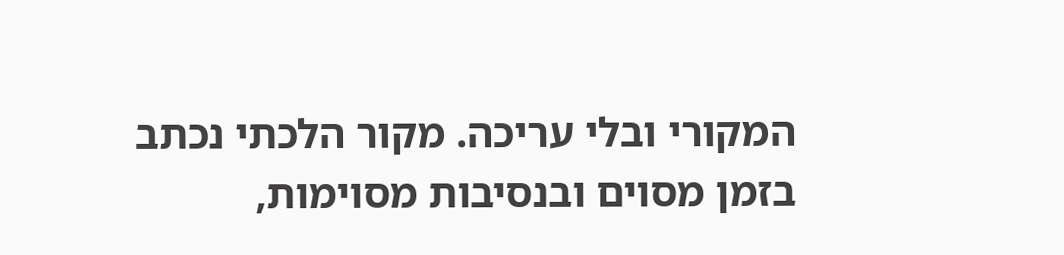המקורי ובלי עריכה. מקור הלכתי נכתב בזמן מסוים ובנסיבות מסוימות,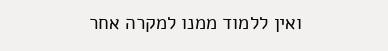ואין ללמוד ממנו למקרה אחר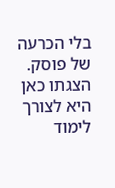בלי הכרעה של פוסק. הצגתו כאן היא לצורך לימוד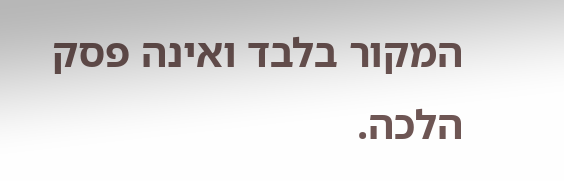המקור בלבד ואינה פסק הלכה.